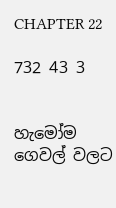CHAPTER 22

732 43 3


හැමෝම ගෙවල් වලට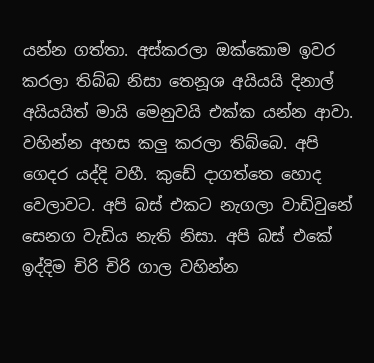යන්න ගත්තා. අස්කරලා ඔක්කොම ඉවර කරලා තිබ්බ නිසා තෙනූශ අයියයි දිනාල් අයියයිත් මායි මෙනුවයි එක්ක යන්න ආවා. වහින්න අහස කලු කරලා තිබ්බෙ. අපි ගෙදර යද්දි වහී. කුඩේ දාගත්තෙ හොද වෙලාවට. අපි බස් එකට නැගලා වාඩිවුනේ සෙනග වැඩිය නැති නිසා. අපි බස් එකේ ඉද්දිම චිරි චිරි ගාල වහින්න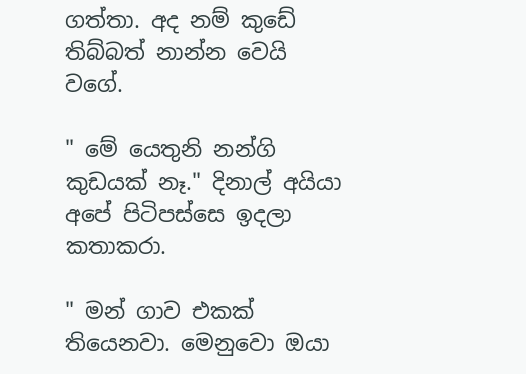ගත්තා. අද නම් කුඩේ තිබ්බත් නාන්න වෙයි වගේ.

" මේ යෙතුනි නන්ගි කුඩයක් නෑ." දිනාල් අයියා අපේ පිටිපස්සෙ ඉදලා කතාකරා.

" මන් ගාව එකක් තියෙනවා. මෙනුවො ඔයා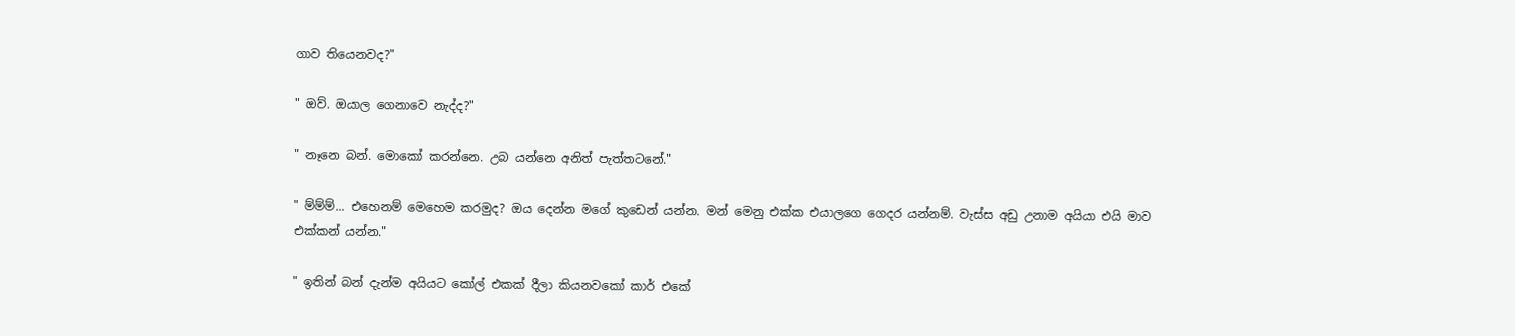ගාව තියෙනවද?"

" ඔව්. ඔයාල ගෙනාවෙ නැද්ද?"

" නෑනෙ බන්. මොකෝ කරන්නෙ. උබ යන්නෙ අනිත් පැත්තටනේ."

" ම්ම්ම්... එහෙනම් මෙහෙම කරමුද? ඔය දෙන්න මගේ කුඩෙන් යන්න. මන් මෙනු එක්ක එයාලගෙ ගෙදර යන්නම්. වැස්ස අඩු උනාම අයියා එයි මාව එක්කන් යන්න."

" ඉතින් බන් දැන්ම අයියට කෝල් එකක් දීලා කියනවකෝ කාර් එකේ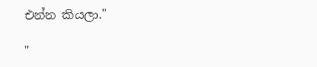එන්න කියලා."

"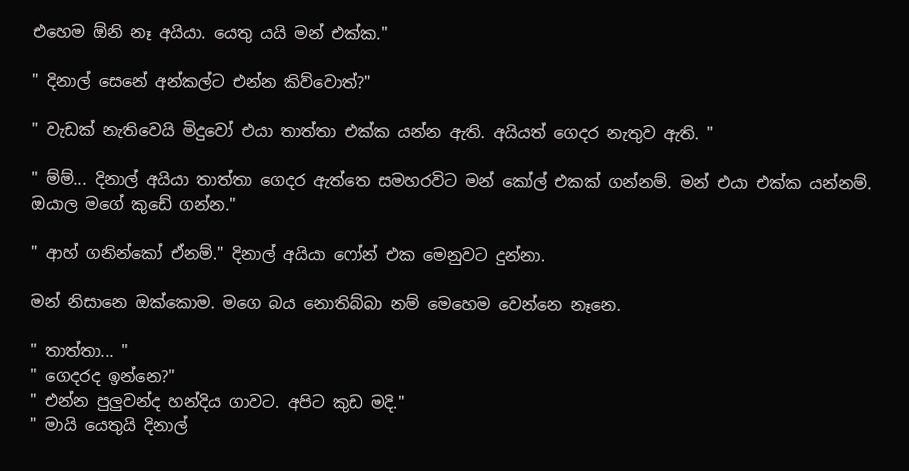එහෙම ඕනි නෑ අයියා. යෙතු යයි මන් එක්ක."

" දිනාල් සෙනේ අන්කල්ට එන්න කිව්වොත්?"

" වැඩක් නැතිවෙයි මිදුවෝ එයා තාත්තා එක්ක යන්න ඇති. අයියත් ගෙදර නැතුව ඇති. "

" ම්ම්... දිනාල් අයියා තාත්තා ගෙදර ඇත්තෙ සමහරවිට මන් කෝල් එකක් ගන්නම්. මන් එයා එක්ක යන්නම්. ඔයාල මගේ කුඩේ ගන්න."

" ආහ් ගනින්කෝ ඒනම්." දිනාල් අයියා ෆෝන් එක මෙනුවට දුන්නා.

මන් නිසානෙ ඔක්කොම. මගෙ බය නොතිබ්බා නම් මෙහෙම වෙන්නෙ නෑනෙ.

" තාත්තා... "
" ගෙදරද ඉන්නෙ?"
" එන්න පුලුවන්ද හන්දිය ගාවට. අපිට කුඩ මදි."
" මායි යෙතුයි දිනාල්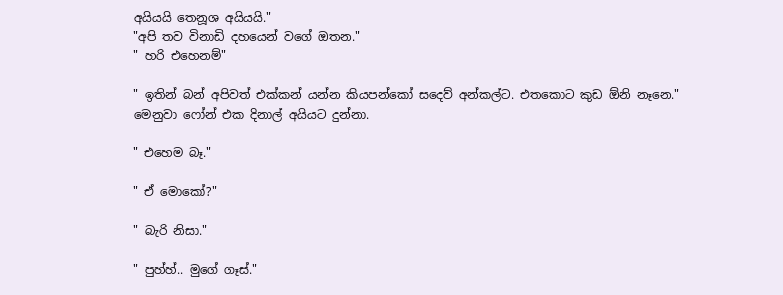අයියයි තෙනූශ අයියයි."
"අපි තව විනාඩි දහයෙන් වගේ ඔතන."
" හරි එහෙනම්"

" ඉතින් බන් අපිවත් එක්කන් යන්න කියපන්කෝ සදෙව් අන්කල්ට. එතකොට කුඩ ඕනි නෑනෙ." මෙනුවා ෆෝන් එක දිනාල් අයියට දුන්නා.

" එහෙම බෑ."

" ඒ මොකෝ?"

" බැරි නිසා."

" පුහ්හ්.. මුගේ ගෑස්."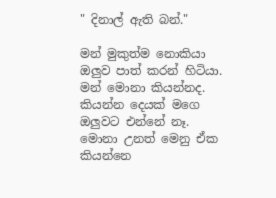" දිනාල් ඇති බන්."

මන් මුකුත්ම නොකියා ඔලුව පාත් කරන් හිටියා. මන් මොනා කියන්නද. කියන්න දෙයක් මගෙ ඔලුවට එන්නේ නෑ. මොනා උනත් මෙනු ඒක කියන්නෙ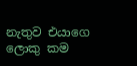නැතුව එයාගෙ ලොකු කම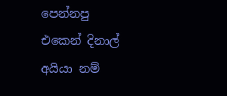පෙන්නපු එකෙන් දිනාල් අයියා නම්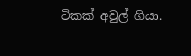ටිකක් අවුල් ගියා.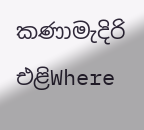කණාමැදිරි එළිWhere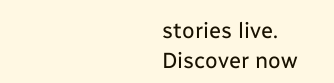stories live. Discover now